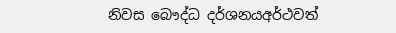නිවස බෞද්ධ දර්ශනයඅර්ථවත්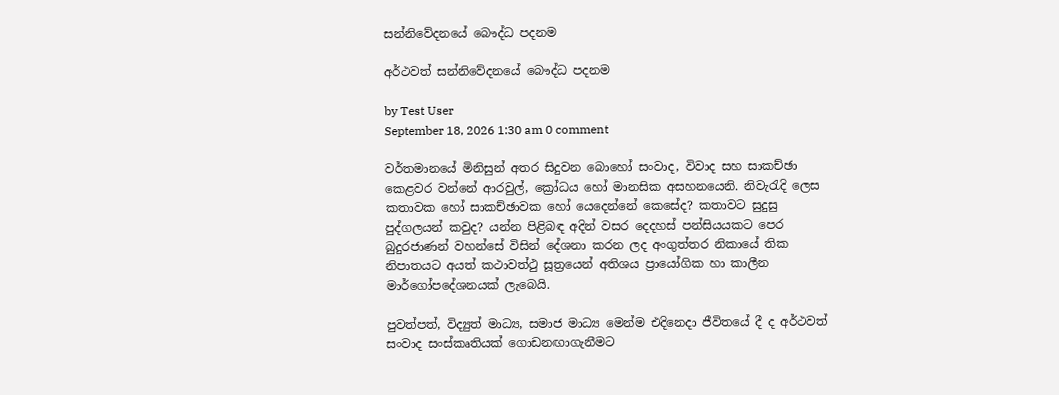සන්නිවේදනයේ බෞද්ධ පදනම

අර්ථවත් සන්නිවේදනයේ බෞද්ධ පදනම

by Test User
September 18, 2026 1:30 am 0 comment

වර්තමානයේ මිනිසුන් අතර සිදුවන බොහෝ සංවාද, විවාද සහ සාකච්ඡා කෙළවර වන්නේ ආරවුල්, ක්‍රෝධය හෝ මානසික අසහනයෙනි. නිවැරැදි ලෙස කතාවක හෝ සාකච්ඡාවක හෝ යෙදෙන්නේ කෙසේද? කතාවට සුදුසු පුද්ගලයන් කවුද? යන්න පිළිබඳ අදින් වසර දෙදහස් පන්සියයකට පෙර බුදුරජාණන් වහන්සේ විසින් දේශනා කරන ලද අංගුත්තර නිකායේ තික නිපාතයට අයත් කථාවත්ථු සූත්‍රයෙන් අතිශය ප්‍රායෝගික හා කාලීන මාර්ගෝපදේශනයක් ලැබෙයි.

පුවත්පත්, විද්‍යුත් මාධ්‍ය, සමාජ මාධ්‍ය මෙන්ම එදිනෙදා ජීවිතයේ දී ද අර්ථවත් සංවාද සංස්කෘතියක් ගොඩනඟාගැනීමට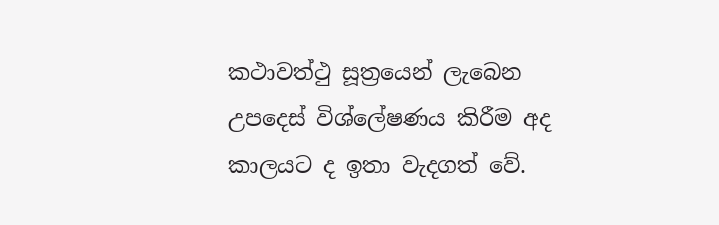කථාවත්ථු සූත්‍රයෙන් ලැබෙන උපදෙස් විශ්ලේෂණය කිරීම අද කාලයට ද ඉතා වැදගත් වේ.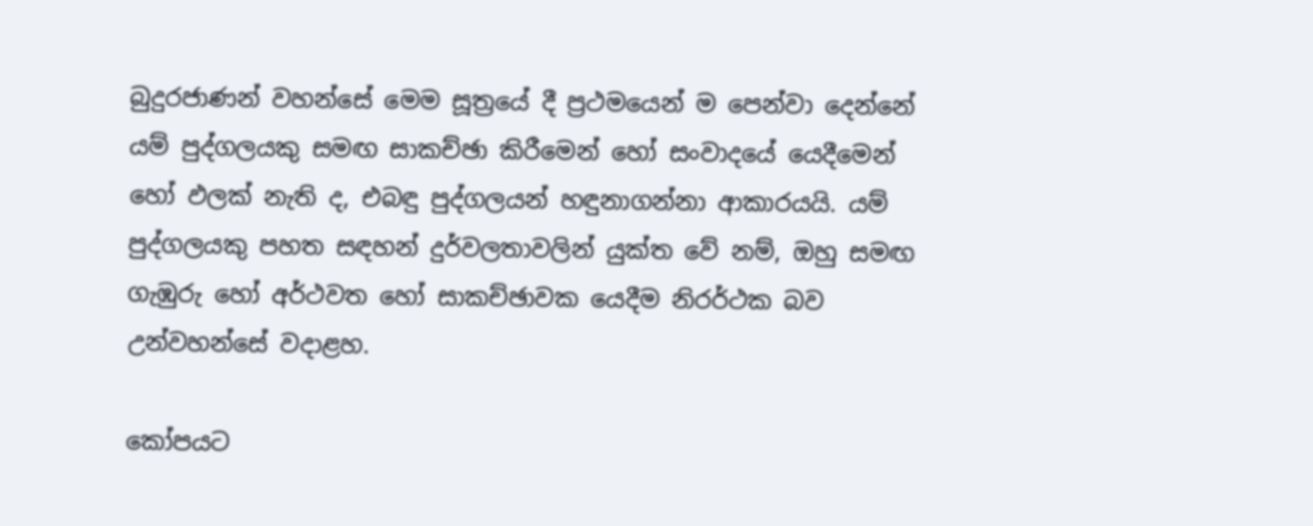බුදුරජාණන් වහන්සේ මෙම සූත්‍රයේ දී ප්‍රථමයෙන් ම පෙන්වා දෙන්නේ යම් පුද්ගලයකු සමඟ සාකච්ඡා කිරීමෙන් හෝ සංවාදයේ යෙදීමෙන් හෝ ඵලක් නැති ද, එබඳු පුද්ගලයන් හඳුනාගන්නා ආකාරයයි. යම් පුද්ගලයකු පහත සඳහන් දුර්වලතාවලින් යුක්ත වේ නම්, ඔහු සමඟ ගැඹුරු හෝ අර්ථවත හෝ සාකච්ඡාවක යෙදීම නිරර්ථක බව උන්වහන්සේ වදාළහ.

කෝපයට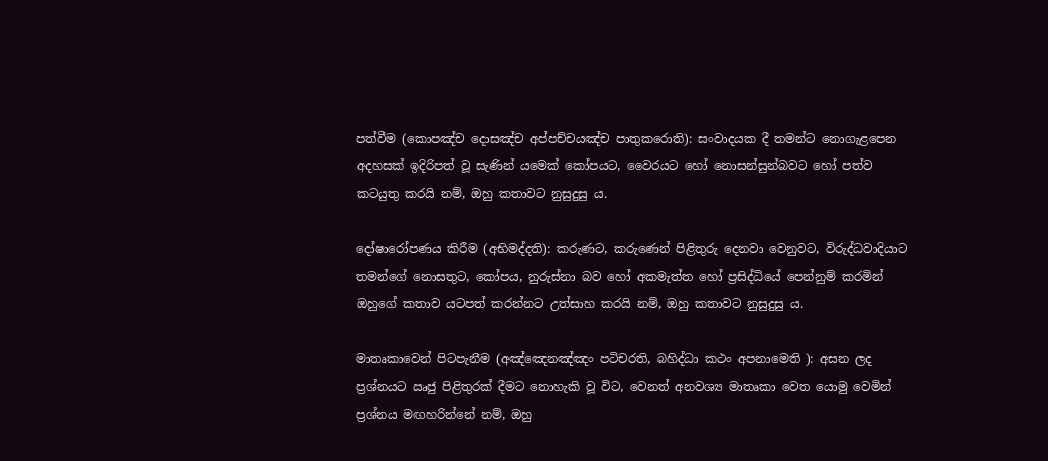පත්වීම (කොපඤ්ච දොසඤ්ච අප්පච්චයඤ්ච පාතුකරොති): සංවාදයක දී තමන්ට නොගැළපෙන අදහසක් ඉදිරිපත් වූ සැණින් යමෙක් කෝපයට, වෛරයට හෝ නොසන්සුන්බවට හෝ පත්ව කටයුතු කරයි නම්, ඔහු කතාවට නුසුදුසු ය.

දෝෂාරෝපණය කිරීම (අභිමද්දති): කරුණට, කරුණෙන් පිළිතුරු දෙනවා වෙනුවට, විරුද්ධවාදියාට තමන්ගේ නොසතුට, කෝපය, නුරුස්නා බව හෝ අකමැත්ත හෝ ප්‍රසිද්ධියේ පෙන්නුම් කරමින් ඔහුගේ කතාව යටපත් කරන්නට උත්සාහ කරයි නම්, ඔහු කතාවට නුසුදුසු ය.

මාතෘකාවෙන් පිටපැනීම (අඤ්ඤෙනඤ්ඤං පටිචරති, බහිද්ධා කථං අපනාමෙති ): අසන ලද ප්‍රශ්නයට ඍජු පිළිතුරක් දීමට නොහැකි වූ විට, වෙනත් අනවශ්‍ය මාතෘකා වෙත යොමු වෙමින් ප්‍රශ්නය මඟහරින්නේ නම්, ඔහු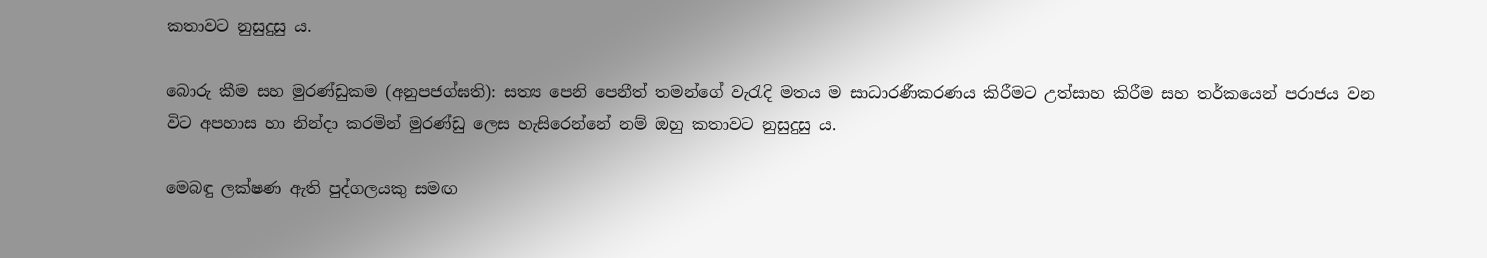කතාවට නුසුදුසු ය.

බොරු කීම සහ මුරණ්ඩුකම (අනුපජග්ඝති): සත්‍ය පෙනි පෙනීත් තමන්ගේ වැරැදි මතය ම සාධාරණීකරණය කිරීමට උත්සාහ කිරීම සහ තර්කයෙන් පරාජය වන විට අපහාස හා නින්දා කරමින් මුරණ්ඩු ලෙස හැසිරෙන්නේ නම් ඔහු කතාවට නුසුදුසු ය.

මෙබඳු ලක්ෂණ ඇති පුද්ගලයකු සමඟ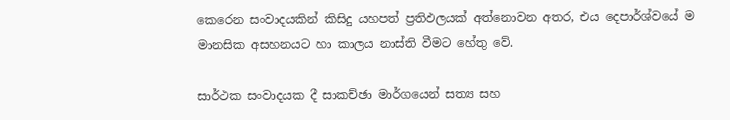කෙරෙන සංවාදයකින් කිසිදු යහපත් ප්‍රතිඵලයක් අත්නොවන අතර, එය දෙපාර්ශ්වයේ ම මානසික අසහනයට හා කාලය නාස්ති වීමට හේතු වේ.

සාර්ථක සංවාදයක දී සාකච්ඡා මාර්ගයෙන් සත්‍ය සහ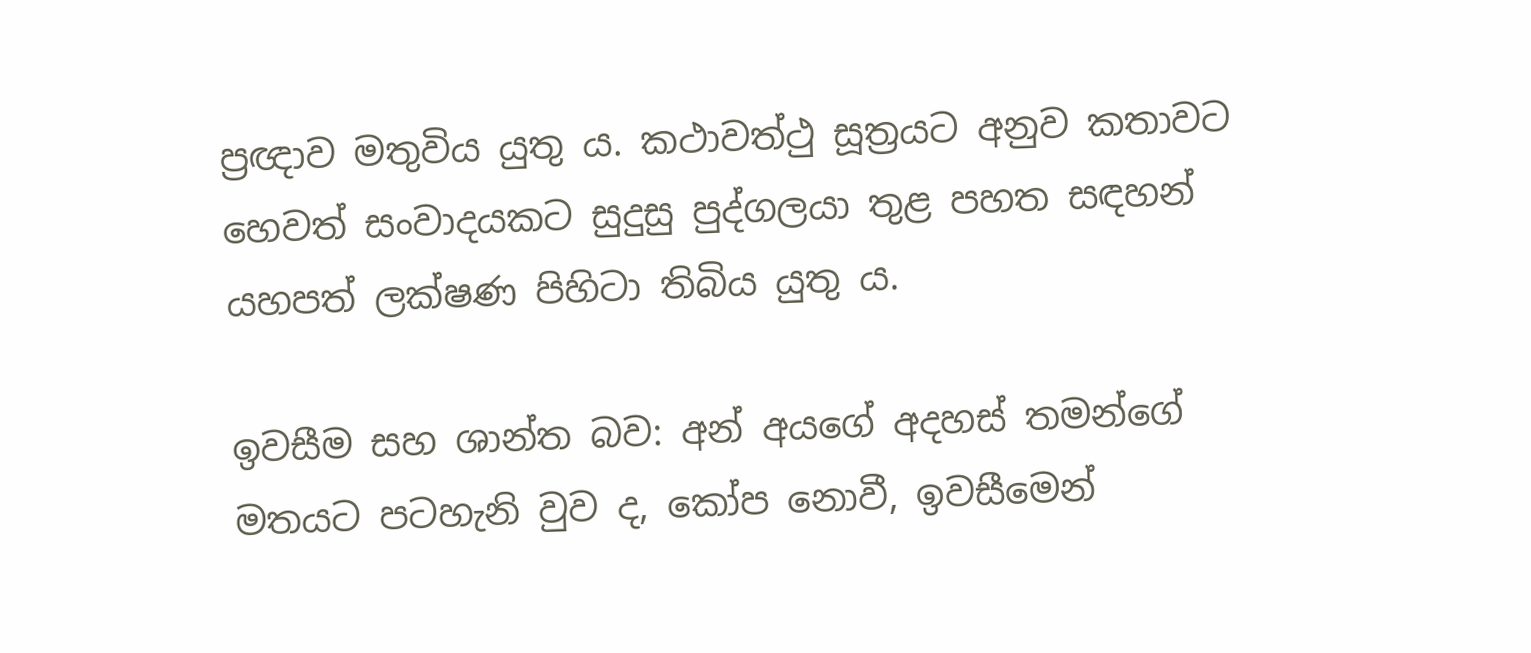ප්‍රඥාව මතුවිය යුතු ය. කථාවත්ථු සූත්‍රයට අනුව කතාවට හෙවත් සංවාදයකට සුදුසු පුද්ගලයා තුළ පහත සඳහන් යහපත් ලක්ෂණ පිහිටා තිබිය යුතු ය.

ඉවසීම සහ ශාන්ත බව: අන් අයගේ අදහස් තමන්ගේ මතයට පටහැනි වුව ද, කෝප නොවී, ඉවසීමෙන්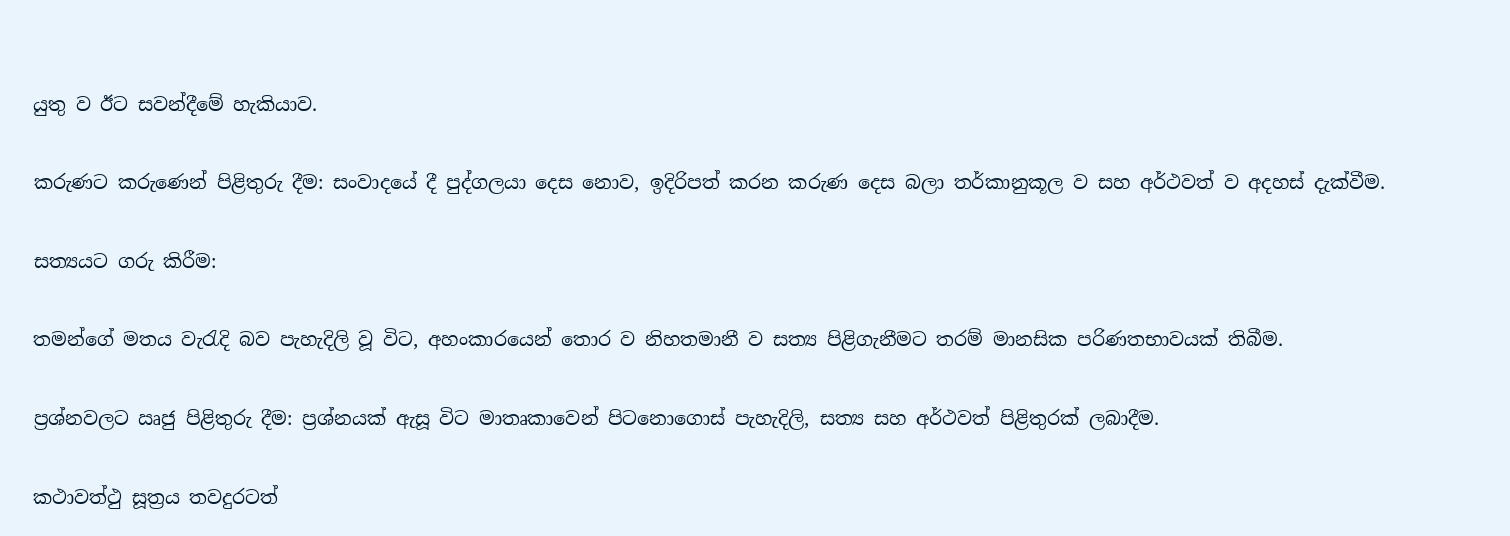යුතු ව ඊට සවන්දීමේ හැකියාව.

කරුණට කරුණෙන් පිළිතුරු දීම: සංවාදයේ දී පුද්ගලයා දෙස නොව, ඉදිරිපත් කරන කරුණ දෙස බලා තර්කානුකූල ව සහ අර්ථවත් ව අදහස් දැක්වීම.

සත්‍යයට ගරු කිරීම:

තමන්ගේ මතය වැරැදි බව පැහැදිලි වූ විට, අහංකාරයෙන් තොර ව නිහතමානී ව සත්‍ය පිළිගැනීමට තරම් මානසික පරිණතභාවයක් තිබීම.

ප්‍රශ්නවලට ඍජු පිළිතුරු දීම: ප්‍රශ්නයක් ඇසූ විට මාතෘකාවෙන් පිටනොගොස් පැහැදිලි, සත්‍ය සහ අර්ථවත් පිළිතුරක් ලබාදීම.

කථාවත්ථු සූත්‍රය තවදුරටත්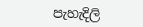පැහැදිලි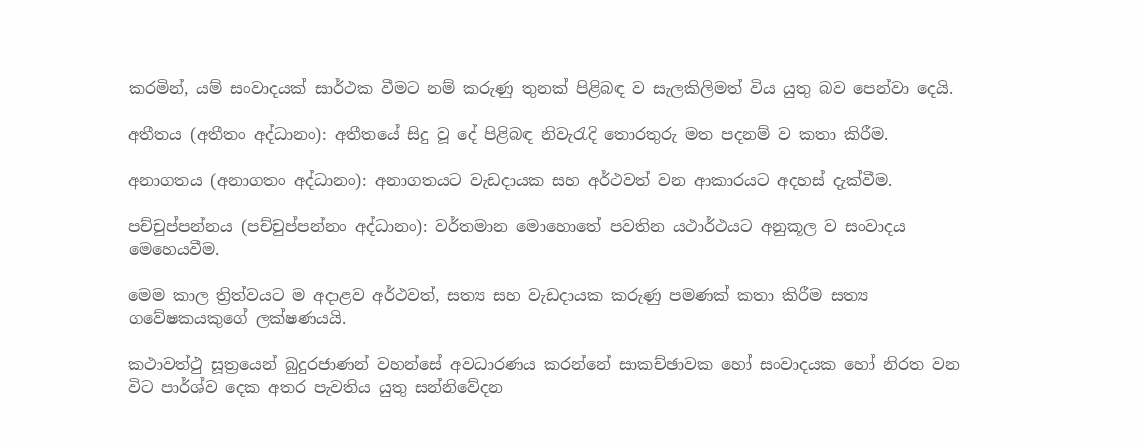කරමින්, යම් සංවාදයක් සාර්ථක වීමට නම් කරුණු තුනක් පිළිබඳ ව සැලකිලිමත් විය යුතු බව පෙන්වා දෙයි.

අතීතය (අතීතං අද්ධානං): අතීතයේ සිදු වූ දේ පිළිබඳ නිවැරැදි තොරතුරු මත පදනම් ව කතා කිරීම.

අනාගතය (අනාගතං අද්ධානං): අනාගතයට වැඩදායක සහ අර්ථවත් වන ආකාරයට අදහස් දැක්වීම.

පච්චුප්පන්නය (පච්චුප්පන්නං අද්ධානං): වර්තමාන මොහොතේ පවතින යථාර්ථයට අනුකූල ව සංවාදය මෙහෙයවීම.

මෙම කාල ත්‍රිත්වයට ම අදාළව අර්ථවත්, සත්‍ය සහ වැඩදායක කරුණු පමණක් කතා කිරීම සත්‍ය ගවේෂකයකුගේ ලක්ෂණයයි.

කථාවත්ථු සූත්‍රයෙන් බුදුරජාණන් වහන්සේ අවධාරණය කරන්නේ සාකච්ඡාවක හෝ සංවාදයක හෝ නිරත වන විට පාර්ශ්ව දෙක අතර පැවතිය යුතු සන්නිවේදන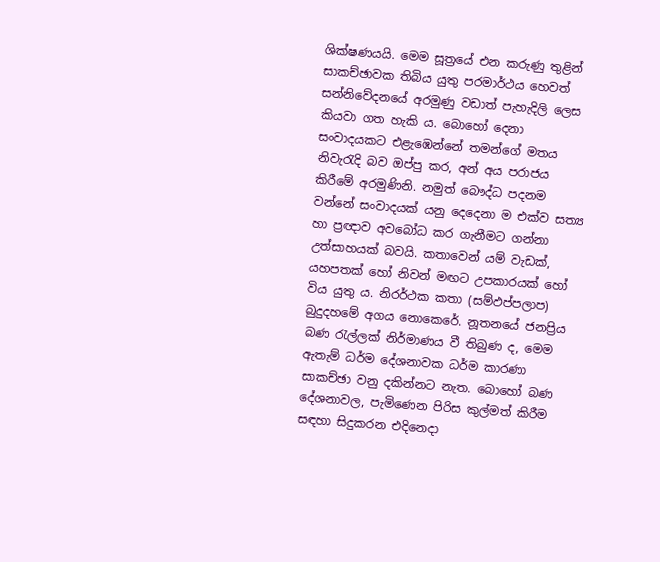ශික්ෂණයයි. මෙම සූත්‍රයේ එන කරුණු තුළින් සාකච්ඡාවක තිබිය යුතු පරමාර්ථය හෙවත් සන්නිවේදනයේ අරමුණු වඩාත් පැහැදිලි ලෙස කියවා ගත හැකි ය. බොහෝ දෙනා සංවාදයකට එළැඹෙන්නේ තමන්ගේ මතය නිවැරැදි බව ඔප්පු කර, අන් අය පරාජය කිරීමේ අරමුණිනි. නමුත් බෞද්ධ පදනම වන්නේ සංවාදයක් යනු දෙදෙනා ම එක්ව සත්‍ය හා ප්‍රඥාව අවබෝධ කර ගැනීමට ගන්නා උත්සාහයක් බවයි. කතාවෙන් යම් වැඩක්, යහපතක් හෝ නිවන් මඟට උපකාරයක් හෝ විය යුතු ය. නිරර්ථක කතා (සම්ඵප්පලාප) බුදුදහමේ අගය නොකෙරේ. නූතනයේ ජනප්‍රිය බණ රැල්ලක් නිර්මාණය වී තිබුණ ද, මෙම ඇතැම් ධර්ම දේශනාවක ධර්ම කාරණා සාකච්ඡා වනු දකින්නට නැත. බොහෝ බණ දේශනාවල, පැමිණෙන පිරිස කුල්මත් කිරීම සඳහා සිදුකරන එදිනෙදා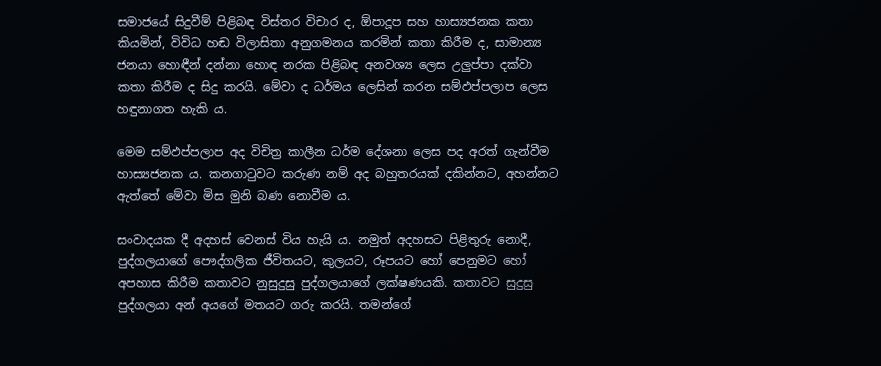සමාජයේ සිදුවීම් පිළිබඳ විස්තර විචාර ද, ඕපාදූප සහ හාස්‍යජනක කතා කියමින්, විවිධ හඬ විලාසිතා අනුගමනය කරමින් කතා කිරීම ද, සාමාන්‍ය ජනයා හොඳීන් දන්නා හොඳ නරක පිළිබඳ අනවශ්‍ය ලෙස උලුප්පා දක්වා කතා කිරීම ද සිදු කරයි. මේවා ද ධර්මය ලෙසින් කරන සම්ඵප්පලාප ලෙස හඳුනාගත හැකි ය.

මෙම සම්ඵප්පලාප අද විචිත්‍ර කාලීන ධර්ම දේශනා ලෙස පද අරත් ගැන්වීම හාස්‍යජනක ය. කනගාටුවට කරුණ නම් අද බහුතරයක් දකින්නට, අහන්නට ඇත්තේ මේවා මිස මුනි බණ නොවීම ය.

සංවාදයක දී අදහස් වෙනස් විය හැයි ය. නමුත් අදහසට පිළිතුරු නොදී, පුද්ගලයාගේ පෞද්ගලික ජීවිතයට, කුලයට, රූපයට හෝ පෙනුමට හෝ අපහාස කිරීම කතාවට නුසුදුසු පුද්ගලයාගේ ලක්ෂණයකි. කතාවට සුදුසු පුද්ගලයා අන් අයගේ මතයට ගරු කරයි. තමන්ගේ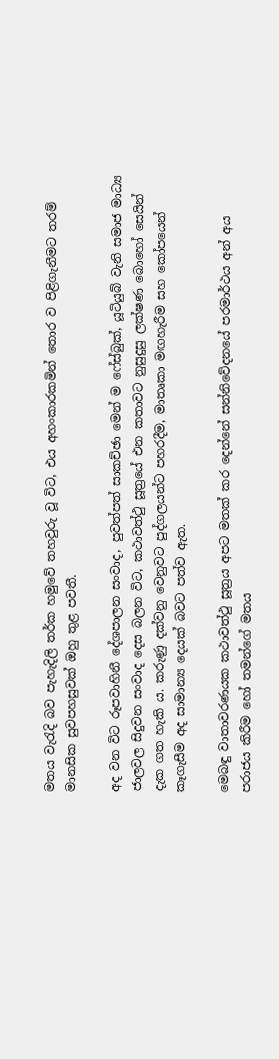මතය වැරැදි බව පැහැදිලි තර්ක හමුවේ තහවුරු වූ විට, එය අහංකාරකමින් තොර ව පිළිගැනීමට තරම් මානසික සුවපහසුවක් ඔහු තුළ පවතී.

අද වන විට රූපවාහිනී දේශපාලන සංවාද, පුවත්පත් සාකච්ඡා මෙන් ම ෆේස්බුක්, යූටියුබ් වැනි සමාජ මාධ්‍ය ජාලවල සිදුවන සංවාද දෙස බලන විට, කථාවත්ථු සූත්‍රයේ එන කතාවට නුසුදුසු ලක්ෂණ බොහෝ සෙයින් දැක ගත හැකි ය. කරුණු දක්වනු වෙනුවට පුද්ගලයන්ට පහරදීම, මාතෘකා මඟහැරීම සහ කෝපයෙන් කෑගැසීම අද සාමාන්‍ය දෙයක් බවට පත්ව ඇත.

මෙබඳු වාතාවරණයක කථාවත්ථු සූත්‍රය අපට මතක් කර දෙන්නේ සන්නිවේදනයේ පරමාර්ථය අන් අය පරාජය කිරීම හෝ තමන්ගේ මතය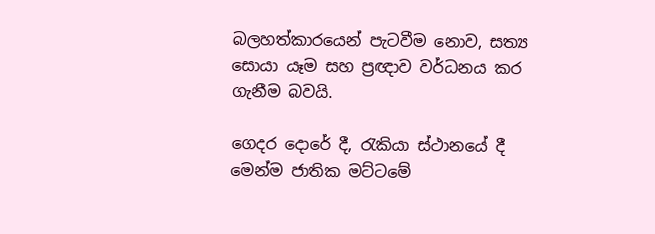බලහත්කාරයෙන් පැටවීම නොව, සත්‍ය සොයා යෑම සහ ප්‍රඥාව වර්ධනය කර ගැනීම බවයි.

ගෙදර දොරේ දී, රැකියා ස්ථානයේ දී මෙන්ම ජාතික මට්ටමේ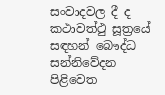සංවාදවල දී ද කථාවත්ථු සූත්‍රයේ සඳහන් බෞද්ධ සන්නිවේදන පිළිවෙත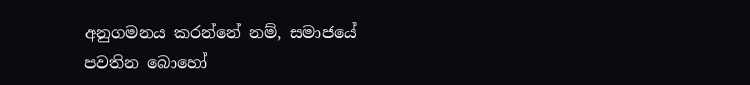අනුගමනය කරන්නේ නම්, සමාජයේ පවතින බොහෝ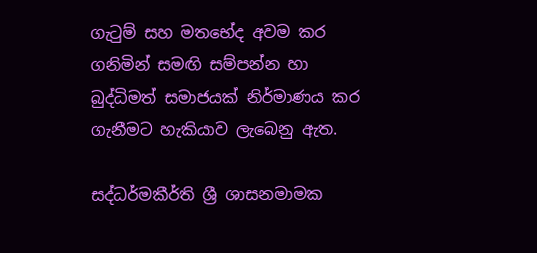ගැටුම් සහ මතභේද අවම කර ගනිමින් සමඟි සම්පන්න හා බුද්ධිමත් සමාජයක් නිර්මාණය කර ගැනීමට හැකියාව ලැබෙනු ඇත.

සද්ධර්මකීර්ති ශ්‍රී ශාසනමාමක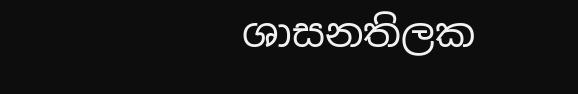ශාසනතිලක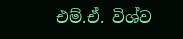එම්.ඒ. විශ්ව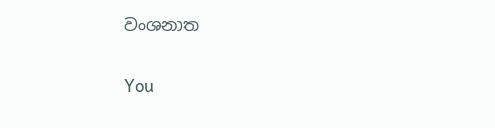වංශනාත

You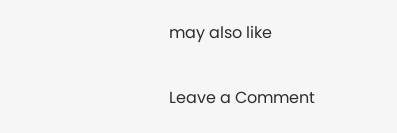may also like

Leave a Comment